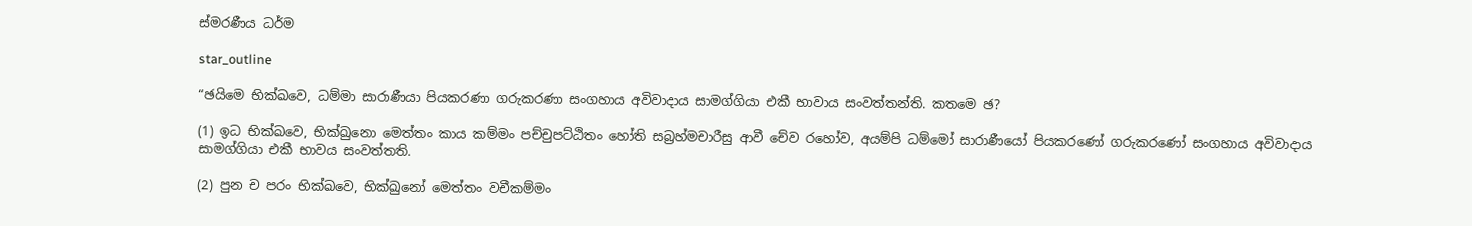ස්මරණීය ධර්ම

star_outline

“ඡයිමෙ භික්ඛවෙ, ධම්මා සාරාණීයා පියකරණා ගරුකරණා සංගහාය අවිවාදාය සාමග්ගියා එකී භාවාය සංවත්තන්ති. කතමෙ ඡ?

(1) ඉධ භික්ඛවෙ, භික්ඛුනො මෙත්තං කාය කම්මං පච්චුපට්ඨිතං හෝති සබ්‍ර‍හ්මචාරීසු ආවී චේව රහෝව, අයම්පි ධම්මෝ සාරාණීයෝ පියකරණෝ ගරුකරණෝ සංගහාය අවිවාදාය සාමග්ගියා එකී භාවය සංවත්තති.

(2) පුන ච පරං භික්ඛවෙ, භික්ඛුනෝ මෙත්තං වචීකම්මං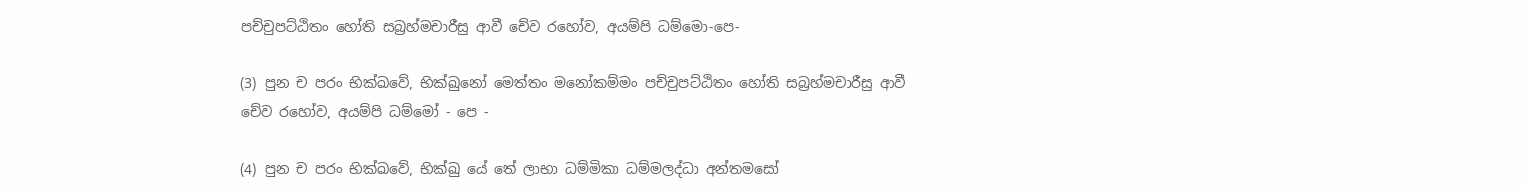පච්චුපට්ඨිතං හෝති සබ්‍ර‍හ්මචාරීසු ආවී චේව රහෝව, අයම්පි ධම්මො-පෙ-

(3) පුන ච පරං භික්ඛවේ, භික්ඛුනෝ මෙත්තං මනෝකම්මං පච්චුපට්ඨිතං හෝති සබ්‍ර‍හ්මචාරීසු ආවී චේව රහෝව, අයම්පි ධම්මෝ - පෙ -

(4) පුන ච පරං භික්ඛවේ, භික්ඛු යේ තේ ලාභා ධම්මිකා ධම්මලද්ධා අන්තමසෝ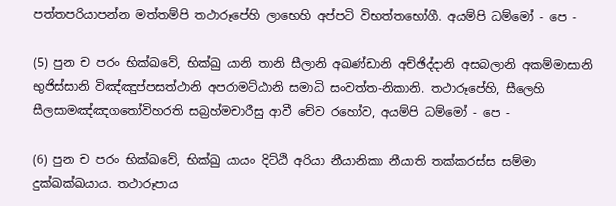පත්තපරියාපන්න මත්තම්පි තථාරූපේහි ලාභෙහි අප්පටි විභත්තභෝගී. අයම්පි ධම්මෝ - පෙ -

(5) පුන ච පරං භික්ඛවේ, භික්ඛු යානි තානි සීලානි අඛණ්ඩානි අච්ඡිද්දානි අසබලානි අකම්මාසානි භුජිස්සානි විඤ්ඤුප්පසත්ථානි අපරාමට්ඨානි සමාධි සංවත්ත-නිකානි. තථාරූපේහි, සීලෙහි සීලසාමඤ්ඤගතෝවිහරති සබ්‍ර‍හ්මචාරීසු ආවී චේව රහෝව, අයම්පි ධම්මෝ - පෙ -

(6) පුන ච පරං භික්ඛවේ, භික්ඛු යායං දිට්ඨි අරියා නීයානිකා නීයාති තක්කරස්ස සම්මා දුක්ඛක්ඛයාය. තථාරූපාය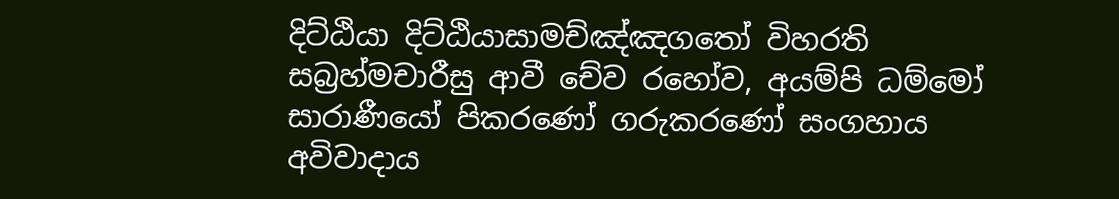දිට්ඨියා දිට්ඨියාසාමච්ඤ්ඤගතෝ විහරති සබ්‍ර‍හ්මචාරීසු ආවී චේව රහෝව, අයම්පි ධම්මෝ සාරාණීයෝ පිකරණෝ ගරුකරණෝ සංගහාය අවිවාදාය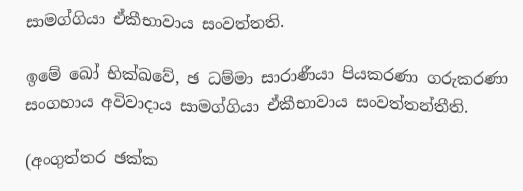සාමග්ගියා ඒකීභාවාය සංවත්තති.

ඉමේ ඛෝ භික්ඛවේ, ඡ ධම්මා සාරාණීයා පියකරණා ගරුකරණා සංගහාය අවිවාදාය සාමග්ගියා ඒකීභාවාය සංවත්තන්තීති.

(අංගුත්තර ඡක්ක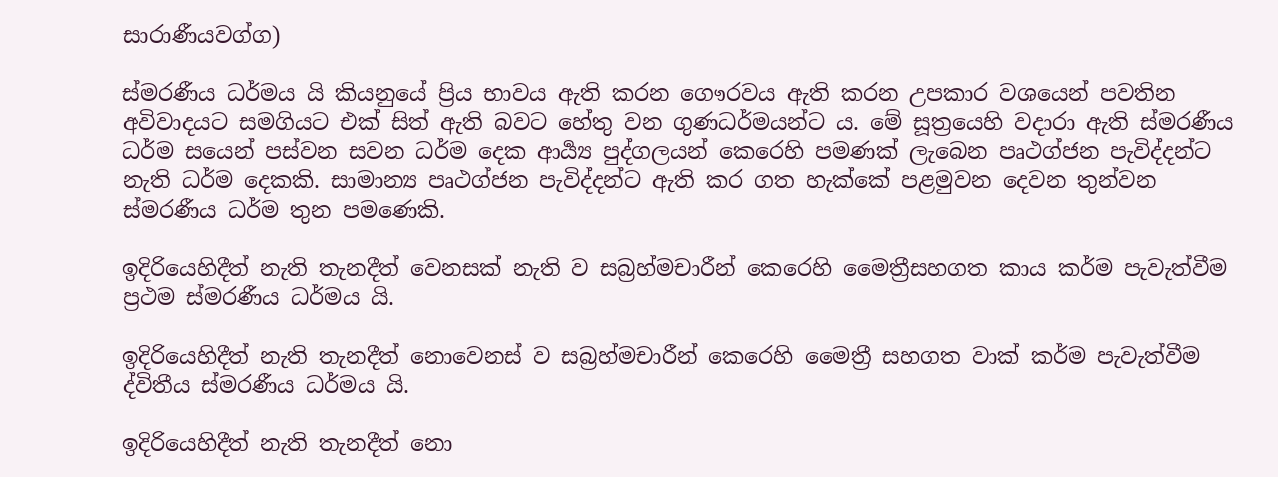සාරාණීයවග්ග)

ස්මරණීය ධර්මය යි කියනුයේ ප්‍රිය භාවය ඇති කරන ගෞරවය ඇති කරන උපකාර වශයෙන් පවතින අවිවාදයට සමගියට එක් සිත් ඇති බවට හේතු වන ගුණධර්මයන්ට ය. මේ සූත්‍රයෙහි වදාරා ඇති ස්මරණීය ධර්ම සයෙන් පස්වන සවන ධර්ම දෙක ආර්‍ය්‍ය පුද්ගලයන් කෙරෙහි පමණක් ලැබෙන පෘථග්ජන පැවිද්දන්ට නැති ධර්ම දෙකකි. සාමාන්‍ය පෘථග්ජන පැවිද්දන්ට ඇති කර ගත හැක්කේ පළමුවන දෙවන තුන්වන ස්මරණීය ධර්ම තුන පමණෙකි.

ඉදිරියෙහිදීත් නැති තැනදීත් වෙනසක් නැති ව සබ්‍ර‍හ්මචාරීන් කෙරෙහි මෛත්‍රීසහගත කාය කර්ම පැවැත්වීම ප්‍ර‍ථම ස්මරණීය ධර්මය යි.

ඉදිරියෙහිදීත් නැති තැනදීත් නොවෙනස් ව සබ්‍ර‍හ්මචාරීන් කෙරෙහි මෛත්‍රී සහගත වාක් කර්ම පැවැත්වීම ද්විතීය ස්මරණීය ධර්මය යි.

ඉදිරියෙහිදීත් නැති තැනදීත් නො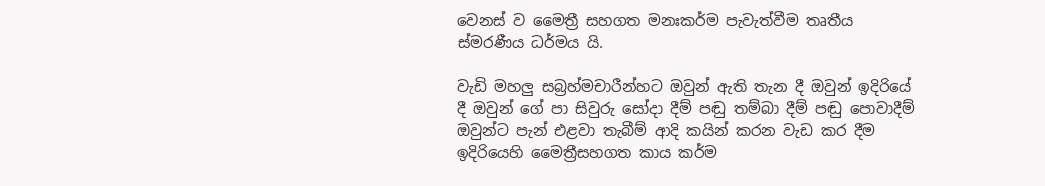වෙනස් ව මෛත්‍රී සහගත මනඃකර්ම පැවැත්වීම තෘතීය ස්මරණීය ධර්මය යි.

වැඩි මහලු සබ්‍ර‍හ්මචාරීන්හට ඔවුන් ඇති තැන දී ඔවුන් ඉදිරියේ දී ඔවුන් ගේ පා සිවුරු සෝදා දීම් පඬු තම්බා දීම් පඬු පොවාදීම් ඔවුන්ට පැන් එළවා තැබීම් ආදි කයින් කරන වැඩ කර දීම ඉදිරියෙහි මෛත්‍රීසහගත කාය කර්ම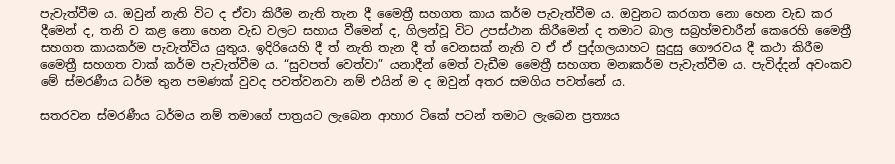පැවැත්වීම ය. ඔවුන් නැති විට ද ඒවා කිරීම නැති තැන දී මෛත්‍රී සහගත කාය කර්ම පැවැත්වීම ය. ඔවුනට කරගත නො හෙන වැඩ කර දීමෙන් ද, තනි ව කළ නො හෙන වැඩ වලට සහාය වීමෙන් ද, ගිලන්වූ විට උපස්ථාන කිරීමෙන් ද තමාට බාල සබ්‍ර‍හ්මචාරීන් කෙරෙහි මෛත්‍රී සහගත කායකර්ම පැවැත්විය යුතුය. ඉදිරියෙහි දී ත් නැති තැන දී ත් වෙනසක් නැති ව ඒ ඒ පුද්ගලයාහට සුදුසු ගෞරවය දී කථා කිරීම මෛත්‍රී සහගත වාක් කර්ම පැවැත්වීම ය. “සුවපත් වෙත්වා” යනාදීන් මෙත් වැඩීම මෛත්‍රී සහගත මනඃකර්ම පැවැත්වීම ය. පැවිද්දන් අවංකව මේ ස්මරණීය ධර්ම තුන පමණක් වුවද පවත්වනවා නම් එයින් ම ද ඔවුන් අතර සමගිය පවත්නේ ය.

සතරවන ස්මරණීය ධර්මය නම් තමාගේ පාත්‍ර‍යට ලැබෙන ආහාර ටිකේ පටන් තමාට ලැබෙන ප්‍ර‍ත්‍යය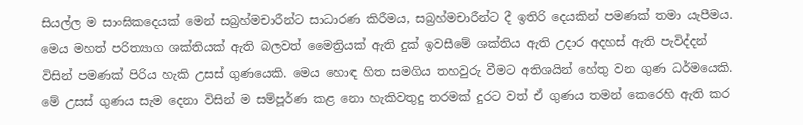සියල්ල ම සාංඝිකදෙයක් මෙන් සබ්‍ර‍හ්මචාරීන්ට සාධාරණ කිරීමය, සබ්‍ර‍හ්මචාරීන්ට දී ඉතිරි දෙයකින් පමණක් තමා යැපීමය. මෙය මහත් පරිත්‍යාග ශක්තියක් ඇති බලවත් මෛත්‍රියක් ඇති දුක් ඉවසීමේ ශක්තිය ඇති උදාර අදහස් ඇති පැවිද්දන් විසින් පමණක් පිරිය හැකි උසස් ගුණයෙකි. මෙය හොඳ හිත සමගිය තහවුරු වීමට අතිශයින් හේතු වන ගුණ ධර්මයෙකි. මේ උසස් ගුණය සැම දෙනා විසින් ම සම්පූර්ණ කළ නො හැකිවතුදු තරමක් දුරට වත් ඒ ගුණය තමන් කෙරෙහි ඇති කර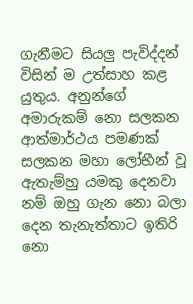ගැනීමට සියලු පැවිද්දන් විසින් ම උත්සාහ කළ යුතුය. අනුන්ගේ අමාරුකම් නො සලකන ආත්මාර්ථය පමණක් සලකන මහා ලෝභීන් වූ ඇතැම්හු යමකු දෙනවා නම් ඔහු ගැන නො බලා දෙන තැනැත්තාට ඉතිරි නො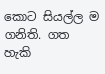කොට සියල්ල ම ගනිති. ගත හැකි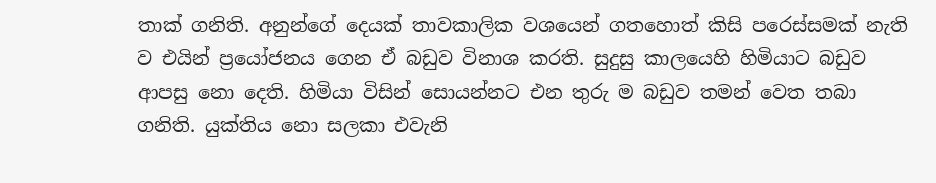තාක් ගනිති. අනුන්ගේ දෙයක් තාවකාලික වශයෙන් ගතහොත් කිසි පරෙස්සමක් නැති ව එයින් ප්‍රයෝජනය ගෙන ඒ බඩුව විනාශ කරති. සුදුසු කාලයෙහි හිමියාට බඩුව ආපසු නො දෙති. හිමියා විසින් සොයන්නට එන තුරු ම බඩුව තමන් වෙත තබා ගනිති. යුක්තිය නො සලකා එවැනි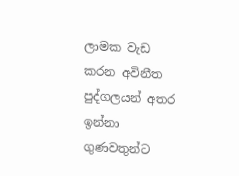ලාමක වැඩ කරන අවිනීත පුද්ගලයන් අතර ඉන්නා ගුණවතුන්ට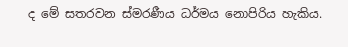ද මේ සතරවන ස්මරණීය ධර්මය නොපිරිය හැකිය.